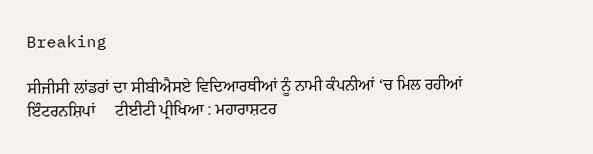Breaking

ਸੀਜੀਸੀ ਲਾਂਡਰਾਂ ਦਾ ਸੀਬੀਐਸਏ ਵਿਦਿਆਰਥੀਆਂ ਨੂੰ ਨਾਮੀ ਕੰਪਨੀਆਂ ‘ਚ ਮਿਲ ਰਹੀਆਂ ਇੰਟਰਨਸ਼ਿਪਾਂ     ਟੀਈਟੀ ਪ੍ਰੀਖਿਆ : ਮਹਾਰਾਸ਼ਟਰ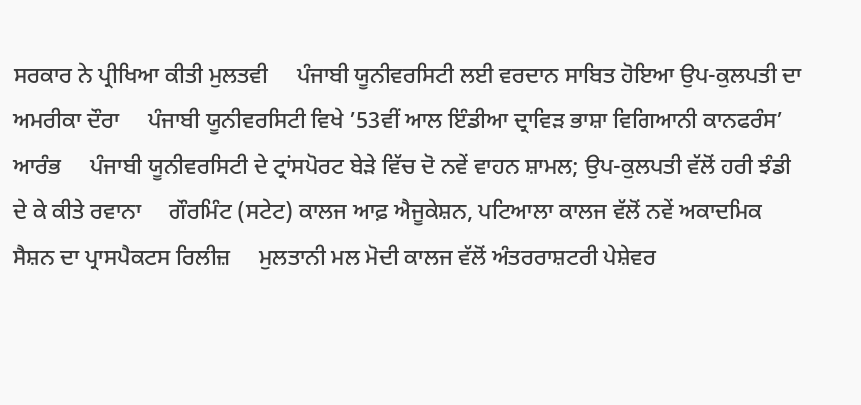ਸਰਕਾਰ ਨੇ ਪ੍ਰੀਖਿਆ ਕੀਤੀ ਮੁਲਤਵੀ     ਪੰਜਾਬੀ ਯੂਨੀਵਰਸਿਟੀ ਲਈ ਵਰਦਾਨ ਸਾਬਿਤ ਹੋਇਆ ਉਪ-ਕੁਲਪਤੀ ਦਾ ਅਮਰੀਕਾ ਦੌਰਾ     ਪੰਜਾਬੀ ਯੂਨੀਵਰਸਿਟੀ ਵਿਖੇ ’53ਵੀਂ ਆਲ ਇੰਡੀਆ ਦ੍ਰਾਵਿੜ ਭਾਸ਼ਾ ਵਿਗਿਆਨੀ ਕਾਨਫਰੰਸ’ ਆਰੰਭ     ਪੰਜਾਬੀ ਯੂਨੀਵਰਸਿਟੀ ਦੇ ਟ੍ਰਾਂਸਪੋਰਟ ਬੇੜੇ ਵਿੱਚ ਦੋ ਨਵੇਂ ਵਾਹਨ ਸ਼ਾਮਲ; ਉਪ-ਕੁਲਪਤੀ ਵੱਲੋਂ ਹਰੀ ਝੰਡੀ ਦੇ ਕੇ ਕੀਤੇ ਰਵਾਨਾ     ਗੌਰਮਿੰਟ (ਸਟੇਟ) ਕਾਲਜ ਆਫ਼ ਐਜੂਕੇਸ਼ਨ, ਪਟਿਆਲਾ ਕਾਲਜ ਵੱਲੋਂ ਨਵੇਂ ਅਕਾਦਮਿਕ ਸੈਸ਼ਨ ਦਾ ਪ੍ਰਾਸਪੈਕਟਸ ਰਿਲੀਜ਼     ਮੁਲਤਾਨੀ ਮਲ ਮੋਦੀ ਕਾਲਜ ਵੱਲੋਂ ਅੰਤਰਰਾਸ਼ਟਰੀ ਪੇਸ਼ੇਵਰ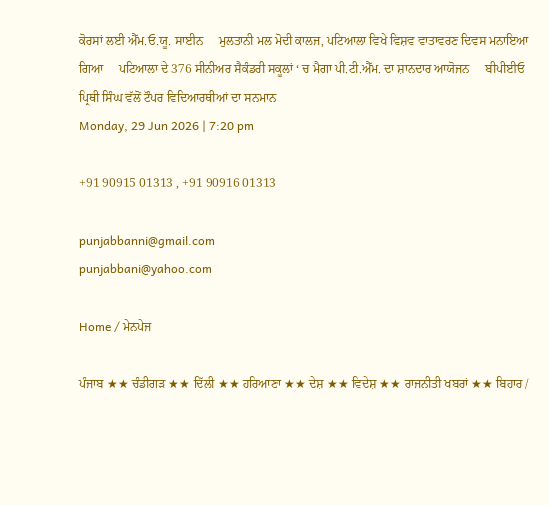ਕੋਰਸਾਂ ਲਈ ਐੱਮ.ਓ.ਯੂ. ਸਾਈਨ     ਮੁਲਤਾਨੀ ਮਲ ਮੋਦੀ ਕਾਲਜ, ਪਟਿਆਲਾ ਵਿਖੇ ਵਿਸ਼ਵ ਵਾਤਾਵਰਣ ਦਿਵਸ ਮਨਾਇਆ ਗਿਆ     ਪਟਿਆਲਾ ਦੇ 376 ਸੀਨੀਅਰ ਸੈਕੰਡਰੀ ਸਕੂਲਾਂ ‘ ਚ ਮੈਗਾ ਪੀ.ਟੀ.ਐੱਮ. ਦਾ ਸ਼ਾਨਦਾਰ ਆਯੋਜਨ     ਬੀਪੀਈਓ ਪ੍ਰਿਥੀ ਸਿੰਘ ਵੱਲੋਂ ਟੌਪਰ ਵਿਦਿਆਰਥੀਆਂ ਦਾ ਸਨਮਾਨ
Monday, 29 Jun 2026 | 7:20 pm

+91 90915 01313 , +91 90916 01313

punjabbanni@gmail.com
punjabbani@yahoo.com

Home / ਮੇਨਪੇਜ

ਪੰਜਾਬ ★★ ਚੰਡੀਗੜ ★★ ਦਿੱਲੀ ★★ ਹਰਿਆਣਾ ★★ ਦੇਸ਼ ★★ ਵਿਦੇਸ਼ ★★ ਰਾਜਨੀਤੀ ਖਬਰਾਂ ★★ ਬਿਹਾਰ /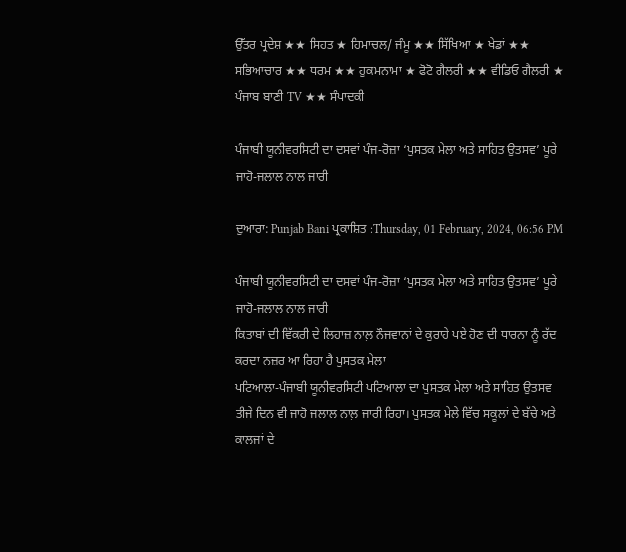ਉੱਤਰ ਪ੍ਰਦੇਸ਼ ★★ ਸਿਹਤ ★ ਹਿਮਾਚਲ/ ਜੰਮੂ ★★ ਸਿੱਖਿਆ ★ ਖੇਡਾਂ ★★ ਸਭਿਆਚਾਰ ★★ ਧਰਮ ★★ ਹੁਕਮਨਾਮਾ ★ ਫੋਟੋ ਗੈਲਰੀ ★★ ਵੀਡਿਓ ਗੈਲਰੀ ★ ਪੰਜਾਬ ਬਾਣੀ TV ★★ ਸੰਪਾਦਕੀ

ਪੰਜਾਬੀ ਯੂਨੀਵਰਸਿਟੀ ਦਾ ਦਸਵਾਂ ਪੰਜ-ਰੋਜ਼ਾ ‘ਪੁਸਤਕ ਮੇਲਾ ਅਤੇ ਸਾਹਿਤ ਉਤਸਵ’ ਪੂਰੇ ਜਾਹੋ-ਜਲਾਲ ਨਾਲ ਜਾਰੀ

ਦੁਆਰਾ: Punjab Bani ਪ੍ਰਕਾਸ਼ਿਤ :Thursday, 01 February, 2024, 06:56 PM

ਪੰਜਾਬੀ ਯੂਨੀਵਰਸਿਟੀ ਦਾ ਦਸਵਾਂ ਪੰਜ-ਰੋਜ਼ਾ ‘ਪੁਸਤਕ ਮੇਲਾ ਅਤੇ ਸਾਹਿਤ ਉਤਸਵ’ ਪੂਰੇ ਜਾਹੋ-ਜਲਾਲ ਨਾਲ ਜਾਰੀ
ਕਿਤਾਬਾਂ ਦੀ ਵਿੱਕਰੀ ਦੇ ਲਿਹਾਜ਼ ਨਾਲ਼ ਨੌਜਵਾਨਾਂ ਦੇ ਕੁਰਾਹੇ ਪਏ ਹੋਣ ਦੀ ਧਾਰਨਾ ਨੂੰ ਰੱਦ ਕਰਦਾ ਨਜ਼ਰ ਆ ਰਿਹਾ ਹੈ ਪੁਸਤਕ ਮੇਲਾ
ਪਟਿਆਲਾ-ਪੰਜਾਬੀ ਯੂਨੀਵਰਸਿਟੀ ਪਟਿਆਲਾ ਦਾ ਪੁਸਤਕ ਮੇਲਾ ਅਤੇ ਸਾਹਿਤ ਉਤਸਵ ਤੀਜੇ ਦਿਨ ਵੀ ਜਾਹੋ ਜਲਾਲ ਨਾਲ਼ ਜਾਰੀ ਰਿਹਾ। ਪੁਸਤਕ ਮੇਲੇ ਵਿੱਚ ਸਕੂਲਾਂ ਦੇ ਬੱਚੇ ਅਤੇ ਕਾਲਜਾਂ ਦੇ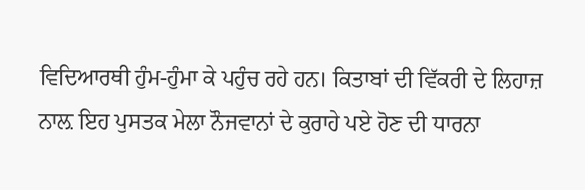ਵਿਦਿਆਰਥੀ ਹੁੰਮ-ਹੁੰਮਾ ਕੇ ਪਹੁੰਚ ਰਹੇ ਹਨ। ਕਿਤਾਬਾਂ ਦੀ ਵਿੱਕਰੀ ਦੇ ਲਿਹਾਜ਼ ਨਾਲ਼ ਇਹ ਪੁਸਤਕ ਮੇਲਾ ਨੌਜਵਾਨਾਂ ਦੇ ਕੁਰਾਹੇ ਪਏ ਹੋਣ ਦੀ ਧਾਰਨਾ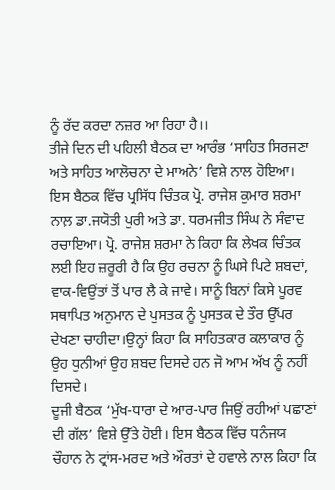ਨੂੰ ਰੱਦ ਕਰਦਾ ਨਜ਼ਰ ਆ ਰਿਹਾ ਹੈ।।
ਤੀਜੇ ਦਿਨ ਦੀ ਪਹਿਲੀ ਬੈਠਕ ਦਾ ਆਰੰਭ ‘ਸਾਹਿਤ ਸਿਰਜਣਾ ਅਤੇ ਸਾਹਿਤ ਆਲੋਚਨਾ ਦੇ ਮਾਅਨੇ’ ਵਿਸ਼ੇ ਨਾਲ ਹੋਇਆ। ਇਸ ਬੈਠਕ ਵਿੱਚ ਪ੍ਰਸਿੱਧ ਚਿੰਤਕ ਪ੍ਰੋ. ਰਾਜੇਸ਼ ਕੁਮਾਰ ਸ਼ਰਮਾ ਨਾਲ਼ ਡਾ.ਜਯੋਤੀ ਪੁਰੀ ਅਤੇ ਡਾ. ਧਰਮਜੀਤ ਸਿੰਘ ਨੇ ਸੰਵਾਦ ਰਚਾਇਆ। ਪ੍ਰੋ. ਰਾਜੇਸ਼ ਸ਼ਰਮਾ ਨੇ ਕਿਹਾ ਕਿ ਲੇਖਕ ਚਿੰਤਕ ਲਈ ਇਹ ਜ਼ਰੂਰੀ ਹੈ ਕਿ ਉਹ ਰਚਨਾ ਨੂੰ ਘਿਸੇ ਪਿਟੇ ਸ਼ਬਦਾਂ, ਵਾਕ-ਵਿਉਂਤਾਂ ਤੋਂ ਪਾਰ ਲੈ ਕੇ ਜਾਵੇ। ਸਾਨੂੰ ਬਿਨਾਂ ਕਿਸੇ ਪੂਰਵ ਸਥਾਪਿਤ ਅਨੁਮਾਨ ਦੇ ਪੁਸਤਕ ਨੂੰ ਪੁਸਤਕ ਦੇ ਤੌਰ ਉੱਪਰ ਦੇਖਣਾ ਚਾਹੀਦਾ।ਉਨ੍ਹਾਂ ਕਿਹਾ ਕਿ ਸਾਹਿਤਕਾਰ ਕਲਾਕਾਰ ਨੂੰ ਉਹ ਧੁਨੀਆਂ ਉਹ ਸ਼ਬਦ ਦਿਸਦੇ ਹਨ ਜੋ ਆਮ ਅੱਖ ਨੂੰ ਨਹੀਂ ਦਿਸਦੇ।
ਦੂਜੀ ਬੈਠਕ ‘ਮੁੱਖ-ਧਾਰਾ ਦੇ ਆਰ-ਪਾਰ ਜਿਉਂ ਰਹੀਆਂ ਪਛਾਣਾਂ ਦੀ ਗੱਲ’ ਵਿਸ਼ੇ ਉੱਤੇ ਹੋਈ। ਇਸ ਬੈਠਕ ਵਿੱਚ ਧਨੰਜਯ ਚੌਹਾਨ ਨੇ ਟ੍ਰਾਂਸ-ਮਰਦ ਅਤੇ ਔਰਤਾਂ ਦੇ ਹਵਾਲੇ ਨਾਲ ਕਿਹਾ ਕਿ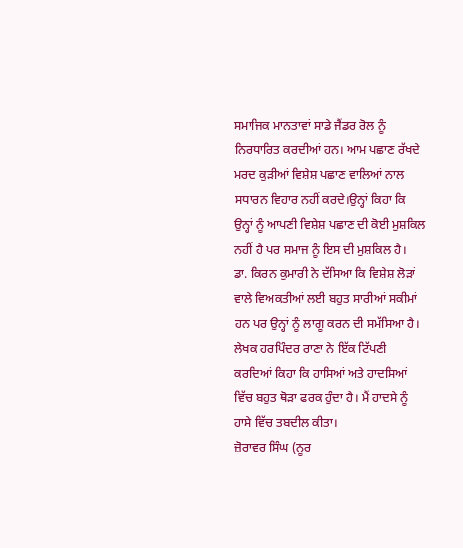ਸਮਾਜਿਕ ਮਾਨਤਾਵਾਂ ਸਾਡੇ ਜੈਂਡਰ ਰੋਲ ਨੂੰ ਨਿਰਧਾਰਿਤ ਕਰਦੀਆਂ ਹਨ। ਆਮ ਪਛਾਣ ਰੱਖਦੇ ਮਰਦ ਕੁੜੀਆਂ ਵਿਸ਼ੇਸ਼ ਪਛਾਣ ਵਾਲਿਆਂ ਨਾਲ ਸਧਾਰਨ ਵਿਹਾਰ ਨਹੀਂ ਕਰਦੇ।ਉਨ੍ਹਾਂ ਕਿਹਾ ਕਿ ਉਨ੍ਹਾਂ ਨੂੰ ਆਪਣੀ ਵਿਸ਼ੇਸ਼ ਪਛਾਣ ਦੀ ਕੋਈ ਮੁਸ਼ਕਿਲ ਨਹੀਂ ਹੈ ਪਰ ਸਮਾਜ ਨੂੰ ਇਸ ਦੀ ਮੁਸ਼ਕਿਲ ਹੈ।
ਡਾ. ਕਿਰਨ ਕੁਮਾਰੀ ਨੇ ਦੱਸਿਆ ਕਿ ਵਿਸ਼ੇਸ਼ ਲੋੜਾਂ ਵਾਲੇ ਵਿਅਕਤੀਆਂ ਲਈ ਬਹੁਤ ਸਾਰੀਆਂ ਸਕੀਮਾਂ ਹਨ ਪਰ ਉਨ੍ਹਾਂ ਨੂੰ ਲਾਗੂ ਕਰਨ ਦੀ ਸਮੱਸਿਆ ਹੈ।
ਲੇਖਕ ਹਰਪਿੰਦਰ ਰਾਣਾ ਨੇ ਇੱਕ ਟਿੱਪਣੀ ਕਰਦਿਆਂ ਕਿਹਾ ਕਿ ਹਾਸਿਆਂ ਅਤੇ ਹਾਦਸਿਆਂ ਵਿੱਚ ਬਹੁਤ ਥੋੜਾ ਫਰਕ ਹੁੰਦਾ ਹੈ। ਮੈਂ ਹਾਦਸੇ ਨੂੰ ਹਾਸੇ ਵਿੱਚ ਤਬਦੀਲ ਕੀਤਾ।
ਜ਼ੋਰਾਵਰ ਸਿੰਘ (ਨੂਰ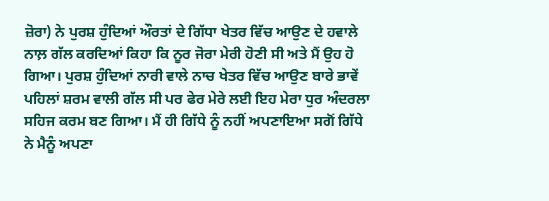ਜ਼ੋਰਾ) ਨੇ ਪੁਰਸ਼ ਹੁੰਦਿਆਂ ਔਰਤਾਂ ਦੇ ਗਿੱਧਾ ਖੇਤਰ ਵਿੱਚ ਆਉਣ ਦੇ ਹਵਾਲੇ ਨਾਲ਼ ਗੱਲ ਕਰਦਿਆਂ ਕਿਹਾ ਕਿ ਨੂਰ ਜੋਰਾ ਮੇਰੀ ਹੋਣੀ ਸੀ ਅਤੇ ਮੈਂ ਉਹ ਹੋ ਗਿਆ। ਪੁਰਸ਼ ਹੁੰਦਿਆਂ ਨਾਰੀ ਵਾਲੇ ਨਾਚ ਖੇਤਰ ਵਿੱਚ ਆਉਣ ਬਾਰੇ ਭਾਵੇਂ ਪਹਿਲਾਂ ਸ਼ਰਮ ਵਾਲੀ ਗੱਲ ਸੀ ਪਰ ਫੇਰ ਮੇਰੇ ਲਈ ਇਹ ਮੇਰਾ ਧੁਰ ਅੰਦਰਲਾ ਸਹਿਜ ਕਰਮ ਬਣ ਗਿਆ। ਮੈਂ ਹੀ ਗਿੱਧੇ ਨੂੰ ਨਹੀਂ ਅਪਣਾਇਆ ਸਗੋਂ ਗਿੱਧੇ ਨੇ ਮੈਨੂੰ ਅਪਣਾ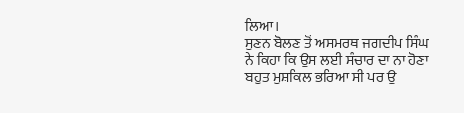ਲਿਆ।
ਸੁਣਨ ਬੋਲਣ ਤੋਂ ਅਸਮਰਥ ਜਗਦੀਪ ਸਿੰਘ ਨੇ ਕਿਹਾ ਕਿ ਉਸ ਲਈ ਸੰਚਾਰ ਦਾ ਨਾ ਹੋਣਾ ਬਹੁਤ ਮੁਸ਼ਕਿਲ ਭਰਿਆ ਸੀ ਪਰ ਉ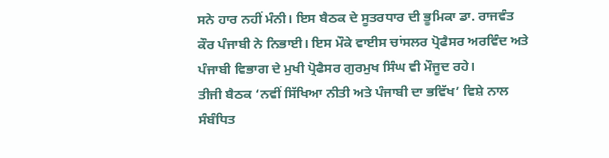ਸਨੇ ਹਾਰ ਨਹੀਂ ਮੰਨੀ। ਇਸ ਬੈਠਕ ਦੇ ਸੂਤਰਧਾਰ ਦੀ ਭੂਮਿਕਾ ਡਾ. ਰਾਜਵੰਤ ਕੌਰ ਪੰਜਾਬੀ ਨੇ ਨਿਭਾਈ। ਇਸ ਮੌਕੇ ਵਾਈਸ ਚਾਂਸਲਰ ਪ੍ਰੋਫੈਸਰ ਅਰਵਿੰਦ ਅਤੇ ਪੰਜਾਬੀ ਵਿਭਾਗ ਦੇ ਮੁਖੀ ਪ੍ਰੋਫੈਸਰ ਗੁਰਮੁਖ ਸਿੰਘ ਵੀ ਮੌਜੂਦ ਰਹੇ।
ਤੀਜੀ ਬੈਠਕ ‘ਨਵੀਂ ਸਿੱਖਿਆ ਨੀਤੀ ਅਤੇ ਪੰਜਾਬੀ ਦਾ ਭਵਿੱਖ’ ਵਿਸ਼ੇ ਨਾਲ ਸੰਬੰਧਿਤ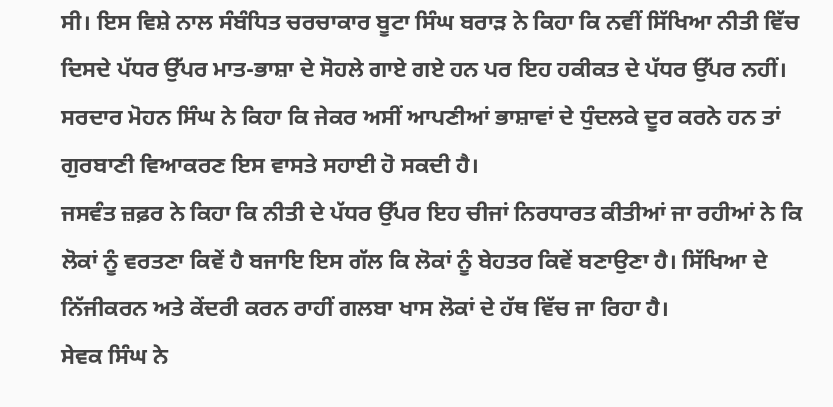ਸੀ। ਇਸ ਵਿਸ਼ੇ ਨਾਲ ਸੰਬੰਧਿਤ ਚਰਚਾਕਾਰ ਬੂਟਾ ਸਿੰਘ ਬਰਾੜ ਨੇ ਕਿਹਾ ਕਿ ਨਵੀਂ ਸਿੱਖਿਆ ਨੀਤੀ ਵਿੱਚ ਦਿਸਦੇ ਪੱਧਰ ਉੱਪਰ ਮਾਤ-ਭਾਸ਼ਾ ਦੇ ਸੋਹਲੇ ਗਾਏ ਗਏ ਹਨ ਪਰ ਇਹ ਹਕੀਕਤ ਦੇ ਪੱਧਰ ਉੱਪਰ ਨਹੀਂ।
ਸਰਦਾਰ ਮੋਹਨ ਸਿੰਘ ਨੇ ਕਿਹਾ ਕਿ ਜੇਕਰ ਅਸੀਂ ਆਪਣੀਆਂ ਭਾਸ਼ਾਵਾਂ ਦੇ ਧੁੰਦਲਕੇ ਦੂਰ ਕਰਨੇ ਹਨ ਤਾਂ ਗੁਰਬਾਣੀ ਵਿਆਕਰਣ ਇਸ ਵਾਸਤੇ ਸਹਾਈ ਹੋ ਸਕਦੀ ਹੈ।
ਜਸਵੰਤ ਜ਼ਫ਼ਰ ਨੇ ਕਿਹਾ ਕਿ ਨੀਤੀ ਦੇ ਪੱਧਰ ਉੱਪਰ ਇਹ ਚੀਜਾਂ ਨਿਰਧਾਰਤ ਕੀਤੀਆਂ ਜਾ ਰਹੀਆਂ ਨੇ ਕਿ ਲੋਕਾਂ ਨੂੰ ਵਰਤਣਾ ਕਿਵੇਂ ਹੈ ਬਜਾਇ ਇਸ ਗੱਲ ਕਿ ਲੋਕਾਂ ਨੂੰ ਬੇਹਤਰ ਕਿਵੇਂ ਬਣਾਉਣਾ ਹੈ। ਸਿੱਖਿਆ ਦੇ ਨਿੱਜੀਕਰਨ ਅਤੇ ਕੇਂਦਰੀ ਕਰਨ ਰਾਹੀਂ ਗਲਬਾ ਖਾਸ ਲੋਕਾਂ ਦੇ ਹੱਥ ਵਿੱਚ ਜਾ ਰਿਹਾ ਹੈ।
ਸੇਵਕ ਸਿੰਘ ਨੇ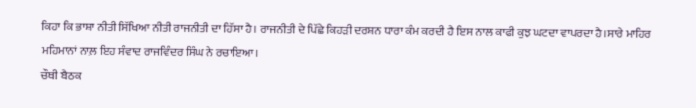ਕਿਹਾ ਕਿ ਭਾਸ਼ਾ ਨੀਤੀ ਸਿੱਖਿਆ ਨੀਤੀ ਰਾਜਨੀਤੀ ਦਾ ਹਿੱਸਾ ਹੈ। ਰਾਜਨੀਤੀ ਦੇ ਪਿੱਛੇ ਕਿਹੜੀ ਦਰਸ਼ਨ ਧਾਰਾ ਕੰਮ ਕਰਦੀ ਹੈ ਇਸ ਨਾਲ ਕਾਫੀ ਕੁਝ ਘਟਦਾ ਵਾਪਰਦਾ ਹੈ।ਸਾਰੇ ਮਾਹਿਰ ਮਹਿਮਾਨਾਂ ਨਾਲ਼ ਇਹ ਸੰਵਾਦ ਰਾਜਵਿੰਦਰ ਸਿੰਘ ਨੇ ਰਚਾਇਆ।
ਚੌਥੀ ਬੈਠਕ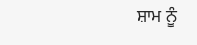ਸ਼ਾਮ ਨੂੰ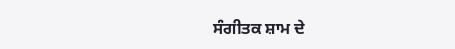ਸੰਗੀਤਕ ਸ਼ਾਮ ਦੇ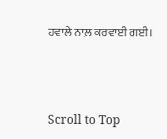ਹਵਾਲੇ ਨਾਲ਼ ਕਰਵਾਈ ਗਈ।



Scroll to Top